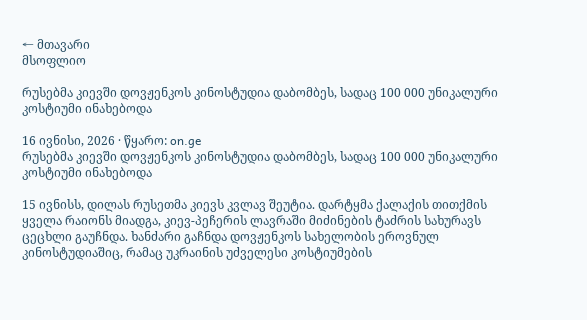← მთავარი
მსოფლიო

რუსებმა კიევში დოვჟენკოს კინოსტუდია დაბომბეს, სადაც 100 000 უნიკალური კოსტიუმი ინახებოდა

16 ივნისი, 2026 · წყარო: on.ge
რუსებმა კიევში დოვჟენკოს კინოსტუდია დაბომბეს, სადაც 100 000 უნიკალური კოსტიუმი ინახებოდა

15 ივნისს, დილას რუსეთმა კიევს კვლავ შეუტია. დარტყმა ქალაქის თითქმის ყველა რაიონს მიადგა, კიევ-პეჩერის ლავრაში მიძინების ტაძრის სახურავს ცეცხლი გაუჩნდა. ხანძარი გაჩნდა დოვჟენკოს სახელობის ეროვნულ კინოსტუდიაშიც, რამაც უკრაინის უძველესი კოსტიუმების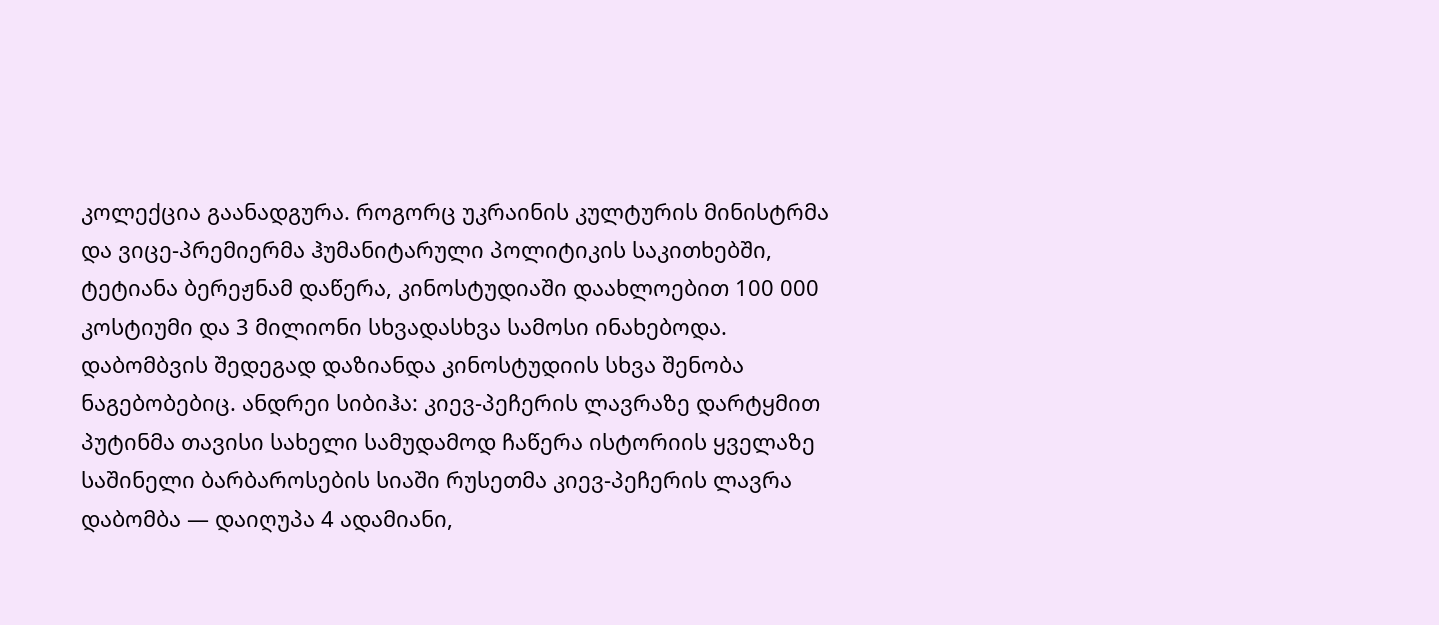კოლექცია გაანადგურა. როგორც უკრაინის კულტურის მინისტრმა და ვიცე-პრემიერმა ჰუმანიტარული პოლიტიკის საკითხებში, ტეტიანა ბერეჟნამ დაწერა, კინოსტუდიაში დაახლოებით 100 000 კოსტიუმი და 3 მილიონი სხვადასხვა სამოსი ინახებოდა. დაბომბვის შედეგად დაზიანდა კინოსტუდიის სხვა შენობა ნაგებობებიც. ანდრეი სიბიჰა: კიევ-პეჩერის ლავრაზე დარტყმით პუტინმა თავისი სახელი სამუდამოდ ჩაწერა ისტორიის ყველაზე საშინელი ბარბაროსების სიაში რუსეთმა კიევ-პეჩერის ლავრა დაბომბა — დაიღუპა 4 ადამიანი,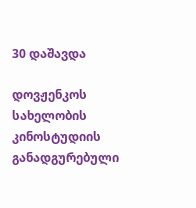30 დაშავდა

დოვჟენკოს სახელობის კინოსტუდიის განადგურებული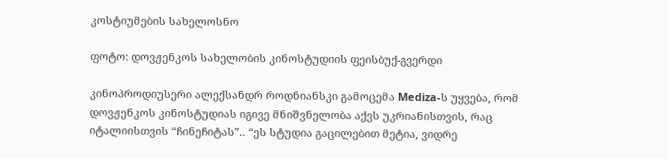კოსტიუმების სახელოსნო

ფოტო: დოვჟენკოს სახელობის კინოსტუდიის ფეისბუქ-გვერდი

კინოპროდიუსერი ალექსანდრ როდნიანსკი გამოცემა Mediza-ს უყვება, რომ დოვჟენკოს კინოსტუდიას იგივე მნიშვნელობა აქვს უკრიანისთვის, რაც იტალიისთვის “ჩინეჩიტას”.. “ეს სტუდია გაცილებით მეტია, ვიდრე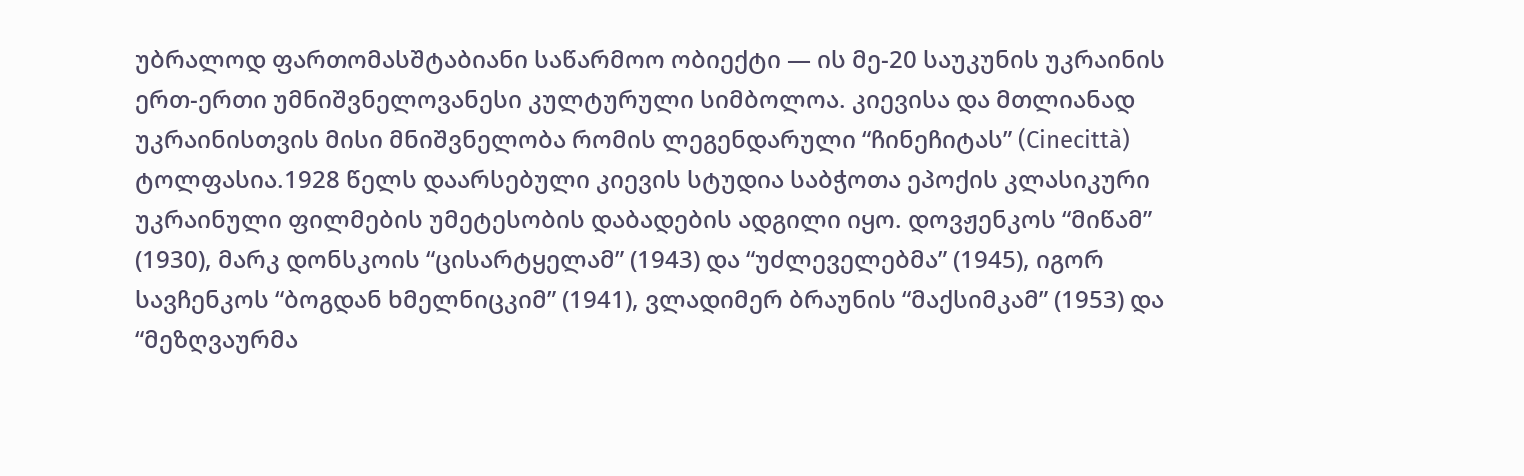უბრალოდ ფართომასშტაბიანი საწარმოო ობიექტი — ის მე-20 საუკუნის უკრაინის ერთ-ერთი უმნიშვნელოვანესი კულტურული სიმბოლოა. კიევისა და მთლიანად უკრაინისთვის მისი მნიშვნელობა რომის ლეგენდარული “ჩინეჩიტას” (Cinecittà) ტოლფასია.1928 წელს დაარსებული კიევის სტუდია საბჭოთა ეპოქის კლასიკური უკრაინული ფილმების უმეტესობის დაბადების ადგილი იყო. დოვჟენკოს “მიწამ” (1930), მარკ დონსკოის “ცისარტყელამ” (1943) და “უძლეველებმა” (1945), იგორ სავჩენკოს “ბოგდან ხმელნიცკიმ” (1941), ვლადიმერ ბრაუნის “მაქსიმკამ” (1953) და “მეზღვაურმა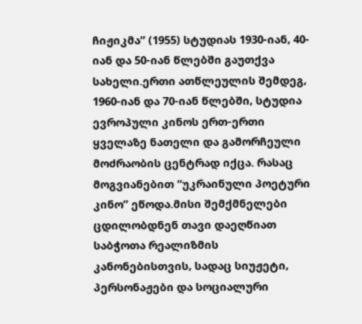ჩიჟიკმა” (1955) სტუდიას 1930-იან, 40-იან და 50-იან წლებში გაუთქვა სახელი.ერთი ათწლეულის შემდეგ, 1960-იან და 70-იან წლებში, სტუდია ევროპული კინოს ერთ-ერთი ყველაზე ნათელი და გამორჩეული მოძრაობის ცენტრად იქცა. რასაც მოგვიანებით “უკრაინული პოეტური კინო” ეწოდა.მისი შემქმნელები ცდილობდნენ თავი დაეღწიათ საბჭოთა რეალიზმის კანონებისთვის, სადაც სიუჟეტი, პერსონაჟები და სოციალური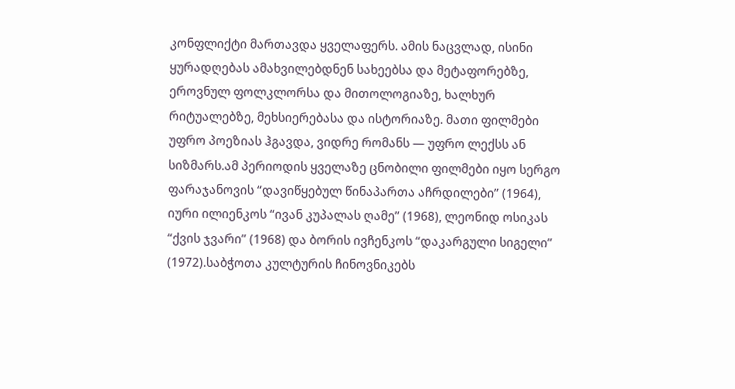კონფლიქტი მართავდა ყველაფერს. ამის ნაცვლად, ისინი ყურადღებას ამახვილებდნენ სახეებსა და მეტაფორებზე, ეროვნულ ფოლკლორსა და მითოლოგიაზე, ხალხურ რიტუალებზე, მეხსიერებასა და ისტორიაზე. მათი ფილმები უფრო პოეზიას ჰგავდა, ვიდრე რომანს — უფრო ლექსს ან სიზმარს.ამ პერიოდის ყველაზე ცნობილი ფილმები იყო სერგო ფარაჯანოვის “დავიწყებულ წინაპართა აჩრდილები” (1964), იური ილიენკოს “ივან კუპალას ღამე” (1968), ლეონიდ ოსიკას “ქვის ჯვარი” (1968) და ბორის ივჩენკოს “დაკარგული სიგელი” (1972).საბჭოთა კულტურის ჩინოვნიკებს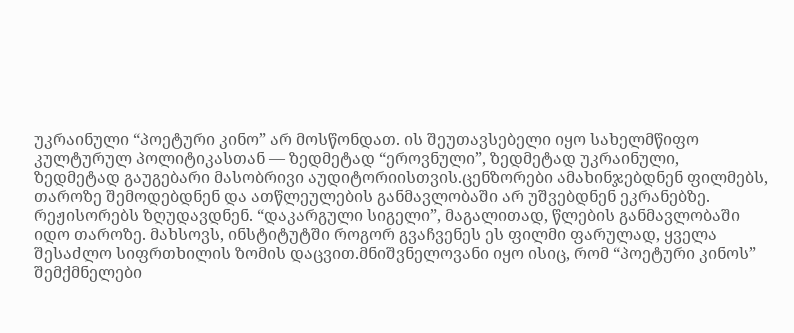უკრაინული “პოეტური კინო” არ მოსწონდათ. ის შეუთავსებელი იყო სახელმწიფო კულტურულ პოლიტიკასთან — ზედმეტად “ეროვნული”, ზედმეტად უკრაინული, ზედმეტად გაუგებარი მასობრივი აუდიტორიისთვის.ცენზორები ამახინჯებდნენ ფილმებს, თაროზე შემოდებდნენ და ათწლეულების განმავლობაში არ უშვებდნენ ეკრანებზე. რეჟისორებს ზღუდავდნენ. “დაკარგული სიგელი”, მაგალითად, წლების განმავლობაში იდო თაროზე. მახსოვს, ინსტიტუტში როგორ გვაჩვენეს ეს ფილმი ფარულად, ყველა შესაძლო სიფრთხილის ზომის დაცვით.მნიშვნელოვანი იყო ისიც, რომ “პოეტური კინოს” შემქმნელები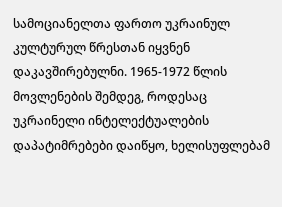სამოციანელთა ფართო უკრაინულ კულტურულ წრესთან იყვნენ დაკავშირებულნი. 1965-1972 წლის მოვლენების შემდეგ, როდესაც უკრაინელი ინტელექტუალების დაპატიმრებები დაიწყო, ხელისუფლებამ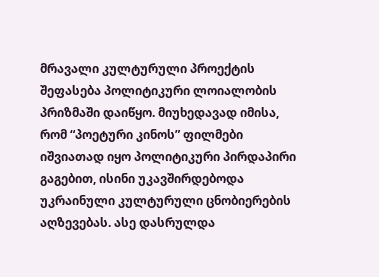მრავალი კულტურული პროექტის შეფასება პოლიტიკური ლოიალობის პრიზმაში დაიწყო. მიუხედავად იმისა, რომ “პოეტური კინოს” ფილმები იშვიათად იყო პოლიტიკური პირდაპირი გაგებით, ისინი უკავშირდებოდა უკრაინული კულტურული ცნობიერების აღზევებას. ასე დასრულდა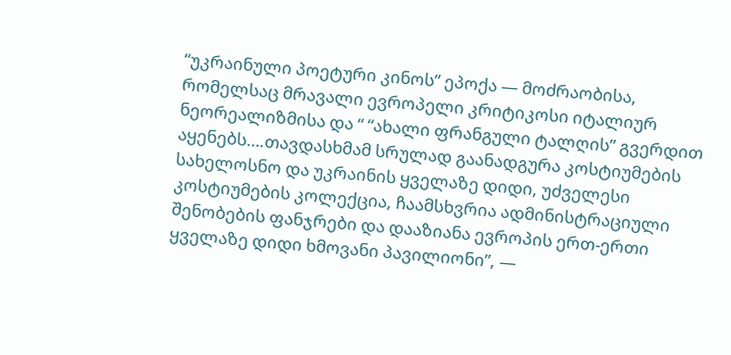“უკრაინული პოეტური კინოს” ეპოქა — მოძრაობისა, რომელსაც მრავალი ევროპელი კრიტიკოსი იტალიურ ნეორეალიზმისა და “ “ახალი ფრანგული ტალღის” გვერდით აყენებს….თავდასხმამ სრულად გაანადგურა კოსტიუმების სახელოსნო და უკრაინის ყველაზე დიდი, უძველესი კოსტიუმების კოლექცია, ჩაამსხვრია ადმინისტრაციული შენობების ფანჯრები და დააზიანა ევროპის ერთ-ერთი ყველაზე დიდი ხმოვანი პავილიონი”, —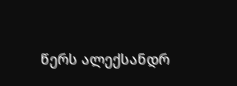წერს ალექსანდრ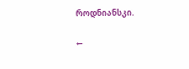როდნიანსკი.

←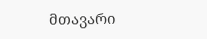მთავარი